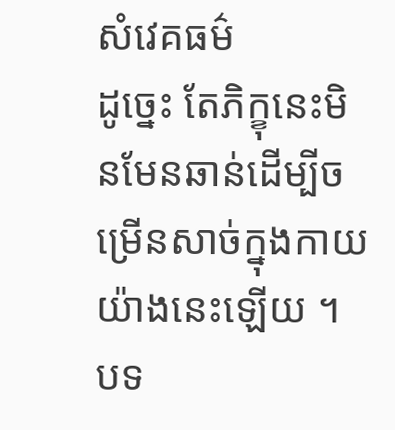សំវេគធម៌
ដូច្នេះ តែភិក្ខុនេះមិនមែនឆាន់ដើម្បីចម្រើនសាច់ក្នុងកាយយ៉ាងនេះឡើយ ។ បទ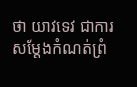ថា យាវទេវ ជាការសម្តែងកំណត់ព្រំ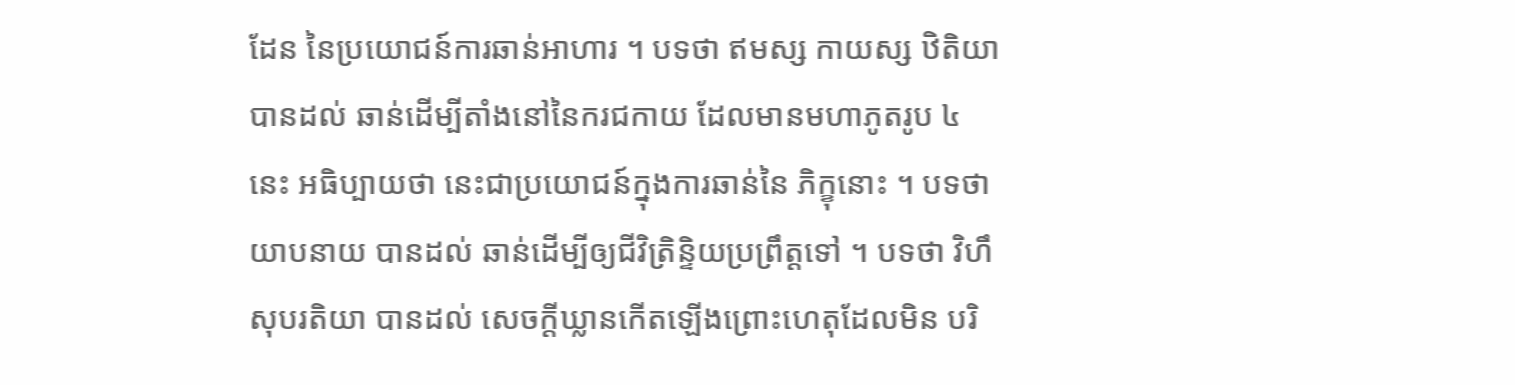ដែន នៃប្រយោជន៍ការឆាន់អាហារ ។ បទថា ឥមស្ស កាយស្ស ឋិតិយា បានដល់ ឆាន់ដើម្បីតាំងនៅនៃករជកាយ ដែលមានមហាភូតរូប ៤ នេះ អធិប្បាយថា នេះជាប្រយោជន៍ក្នុងការឆាន់នៃ ភិក្ខុនោះ ។ បទថា យាបនាយ បានដល់ ឆាន់ដើម្បីឲ្យជីវិត្រិន្ទិយប្រព្រឹត្តទៅ ។ បទថា វិហឹសុបរតិយា បានដល់ សេចក្តីឃ្លានកើតឡើងព្រោះហេតុដែលមិន បរិ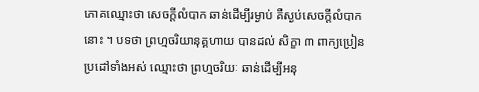ភោគឈ្មោះថា សេចក្តីលំបាក ឆាន់ដើម្បីរម្ងាប់ គឺស្ងប់សេចក្តីលំបាកនោះ ។ បទថា ព្រហ្មចរិយានុគ្គហាយ បានដល់ សិក្ខា ៣ ពាក្យប្រៀនប្រដៅទាំងអស់ ឈ្មោះថា ព្រហ្មចរិយៈ ឆាន់ដើម្បីអនុ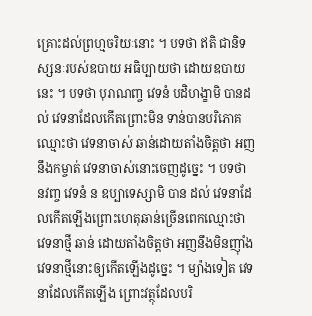គ្រោះដល់ព្រហ្មចរិយៈនោះ ។ បទថា ឥតិ ជានិទស្សនៈរបស់ឧបាយ អធិប្បាយថា ដោយឧបាយនេះ ។ បទថា បុរាណញ្ច វេទនំ បដិហង្ខាមិ បានដល់ វេទនាដែលកើតព្រោះមិន ទាន់បានបរិភោគឈ្មោះថា វេទនាចាស់ ឆាន់ដោយតាំងចិត្តថា អញនឹងកម្ចាត់ វេទនាចាស់នោះចេញដូច្នេះ ។ បទថា នវញ្ច វេទនំ ន ឧប្បាទេស្សាមិ បាន ដល់ វេទនាដែលកើតឡើងព្រោះហេតុឆាន់ច្រើនពេកឈ្មោះថា វេទនាថ្មី ឆាន់ ដោយតាំងចិត្តថា អញនឹងមិនញ៉ាំងវេទនាថ្មីនោះឲ្យកើតឡើងដូច្នេះ ។ ម្យ៉ាងទៀត វេទនាដែលកើតឡើង ព្រោះវត្ថុដែលបរិ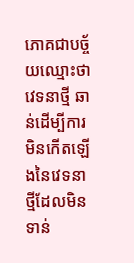ភោគជាបច្ច័យឈ្មោះថា វេទនាថ្មី ឆាន់ដើម្បីការមិនកើតឡើងនៃវេទនាថ្មីដែលមិនទាន់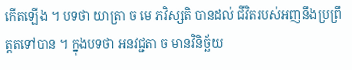កើតឡើង ។ បទថា យាត្រា ច មេ ភវិស្សតិ បានដល់ ជីវិតរបស់អញនឹងប្រព្រឹត្តតទៅបាន ។ ក្នុងបទថា អនវជ្ជតា ច មានវិនិច្ឆ័យ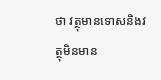ថា វត្ថុមានទោសនិងវត្ថុមិនមាន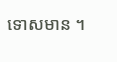ទោសមាន ។